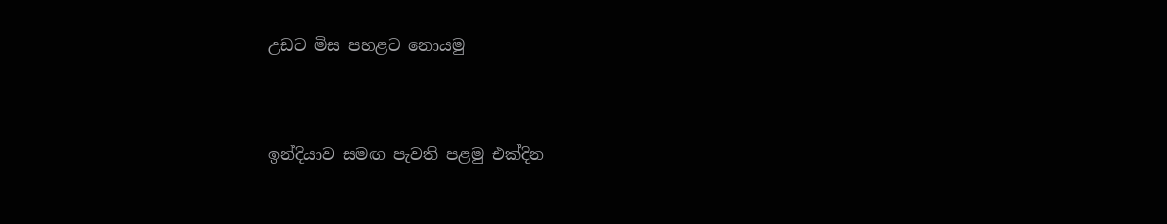උඩට මිස පහළට නොයමු


ඉන්දියාව සමඟ පැවති පළමු එක්දින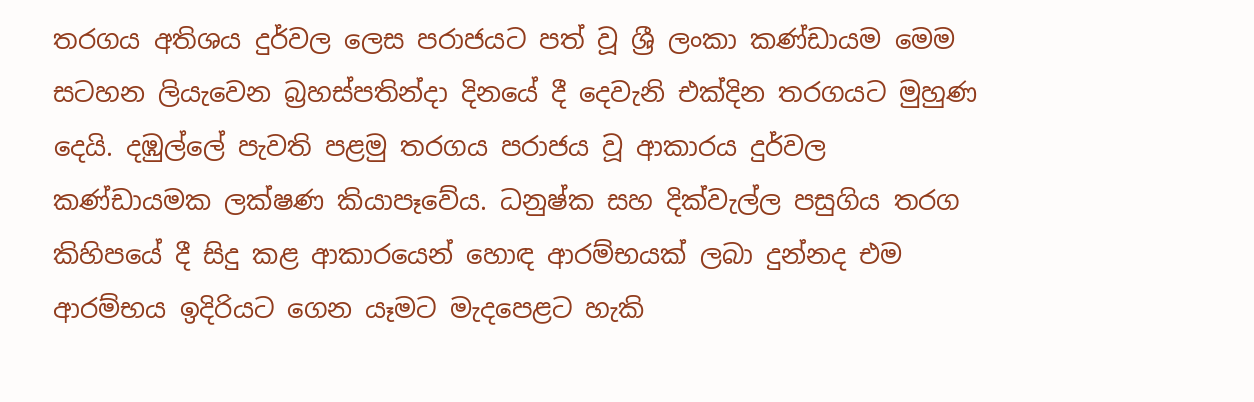තරගය අතිශය දුර්වල ලෙස පරාජයට පත් වූ ශ්‍රී ලංකා කණ්ඩායම මෙම සටහන ලියැවෙන බ්‍රහස්පතින්දා දිනයේ දී දෙවැනි එක්දින තරගයට මුහුණ දෙයි. දඹුල්ලේ පැවති පළමු තරගය පරාජය වූ ආකාරය දුර්වල කණ්ඩායමක ලක්ෂණ කියාපෑවේය. ධනුෂ්ක සහ දික්වැල්ල පසුගිය තරග කිහිපයේ දී සිදු කළ ආකාරයෙන් හොඳ ආරම්භයක් ලබා දුන්නද එම ආරම්භය ඉදිරියට ගෙන යෑමට මැදපෙළට හැකි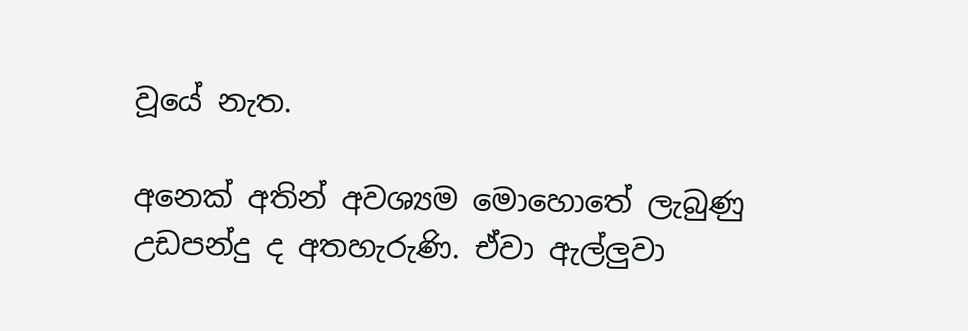වූයේ නැත.

අනෙක් අතින් අවශ්‍යම මොහොතේ ලැබුණු උඩපන්දු ද අතහැරුණි. ඒවා ඇල්ලුවා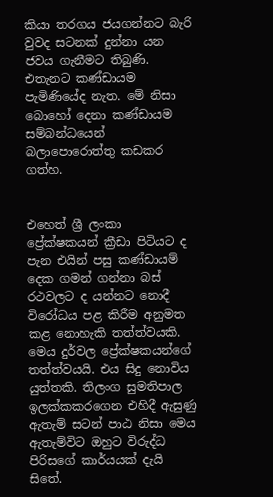කියා තරගය ජයගන්නට බැරි වුවද සටනක් දුන්නා යන ජවය ගැනීමට තිබුණි. එතැනට කණ්ඩායම පැමිණියේද නැත. මේ නිසා බොහෝ දෙනා කණ්ඩායම සම්බන්ධයෙන් බලාපොරොත්තු කඩකර ගත්හ.


එහෙත් ශ්‍රී ලංකා ප්‍රේක්ෂකයන් ක්‍රීඩා පිටියට ද පැන එයින් පසු කණ්ඩායම් දෙක ගමන් ගන්නා බස් රථවලට ද යන්නට නොදී විරෝධය පළ කිරීම අනුමත කළ නොහැකි තත්ත්වයකි. මෙය දුර්වල ප්‍රේක්ෂකයන්ගේ තත්ත්වයයි. එය සිදු නොවිය යුත්තකි. තිලංග සුමතිපාල ඉලක්කකරගෙන එහිදී ඇසුණු ඇතැම් සටන් පාඨ නිසා මෙය ඇතැම්විට ඔහුට විරුද්ධ පිරිසගේ කාර්යයක් දැයි සිතේ.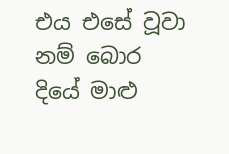එය එසේ වූවා නම් බොර දියේ මාළු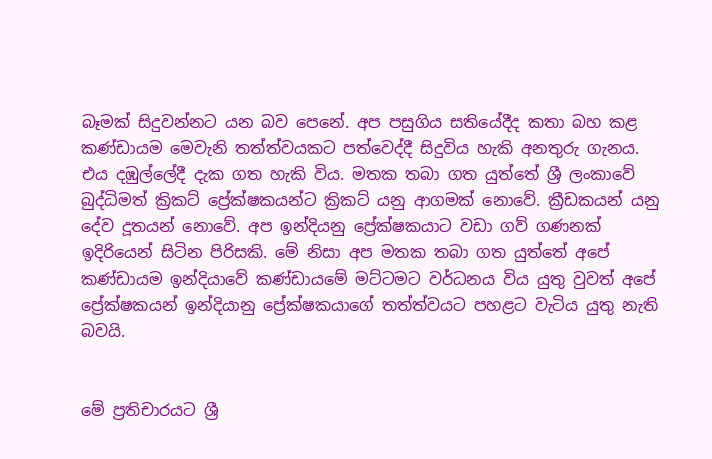බෑමක් සිදුවන්නට යන බව පෙනේ. අප පසුගිය සතියේදීද කතා බහ කළ කණ්ඩායම මෙවැනි තත්ත්වයකට පත්වෙද්දී සිදුවිය හැකි අනතුරු ගැනය. එය දඹුල්ලේදී දැක ගත හැකි විය. මතක තබා ගත යුත්තේ ශ්‍රී ලංකාවේ බුද්ධිමත් ක්‍රිකට් ප්‍රේක්ෂකයන්ට ක්‍රිකට් යනු ආගමක් නොවේ. ක්‍රීඩකයන් යනු දේව දූතයන් නොවේ. අප ඉන්දියනු ප්‍රේක්ෂකයාට වඩා ගව් ගණනක් ඉදිරියෙන් සිටින පිරිසකි. මේ නිසා අප මතක තබා ගත යුත්තේ අපේ කණ්ඩායම ඉන්දියාවේ කණ්ඩායමේ මට්ටමට වර්ධනය විය යුතු වුවත් අපේ ප්‍රේක්ෂකයන් ඉන්දියානු ප්‍රේක්ෂකයාගේ තත්ත්වයට පහළට වැටිය යුතු නැති බවයි.


මේ ප්‍රතිචාරයට ශ්‍රී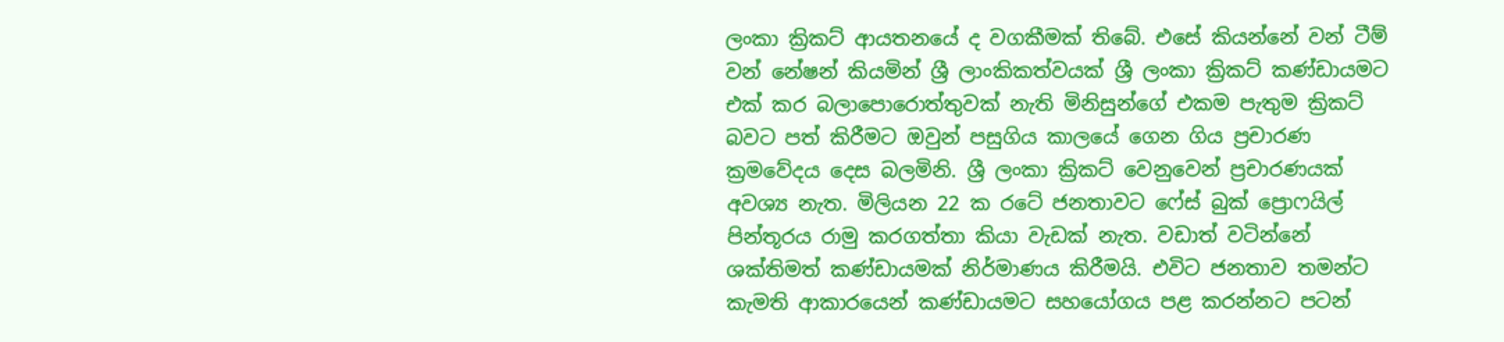ලංකා ක්‍රිකට් ආයතනයේ ද වගකීමක් තිබේ. එසේ කියන්නේ ‍වන් ටීම් වන් නේෂන් කියමින් ශ්‍රී ලාංකිකත්වයක් ශ්‍රී ලංකා ක්‍රිකට් කණ්ඩායමට එක් කර බලාපොරොත්තුවක් නැති මිනිසුන්ගේ එකම පැතුම ක්‍රිකට් බවට පත් කිරීමට ඔවුන් පසුගිය කාලයේ ගෙන ගිය ප්‍රචාරණ ක්‍රමවේදය දෙස බලමිනි. ශ්‍රී ලංකා ක්‍රිකට් වෙනුවෙන් ප්‍රචාරණයක් අවශ්‍ය නැත. මිලියන 22 ක රටේ ජනතාවට ෆේස් බුක් ප්‍රොෆයිල් පින්තූරය රාමු කරගත්තා කියා වැඩක් නැත. වඩාත් වටින්නේ ශක්තිමත් කණ්ඩායමක් නිර්මාණය කිරීමයි. එවිට ජනතාව තමන්ට කැමති ආකාරයෙන් කණ්ඩායමට සහයෝගය පළ කරන්නට පටන්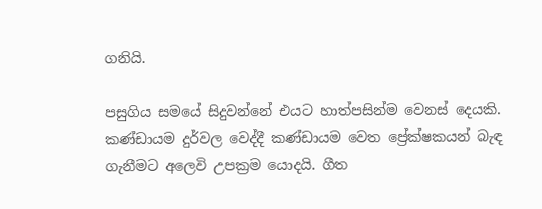ගනියි.

පසුගිය සමයේ සිදුවන්නේ එයට හාත්පසින්ම වෙනස් දෙයකි. කණ්ඩායම දුර්වල වෙද්දී කණ්ඩායම වෙත ප්‍රේක්ෂකයන් බැඳ ගැනීමට අලෙවි උපක්‍රම යොදයි. ගීත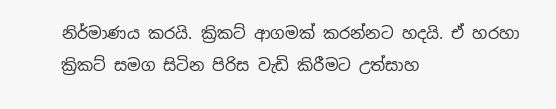නිර්මාණය කරයි. ක්‍රිකට් ආගමක් කරන්නට හදයි. ඒ හරහා ක්‍රිකට් සමග සිටින පිරිස වැඩි කිරීමට උත්සාහ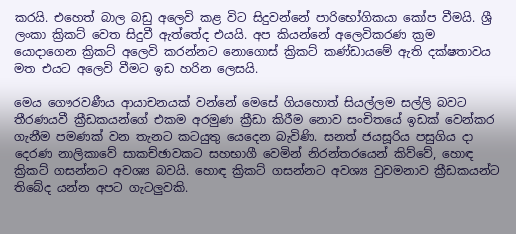කරයි. එහෙත් බාල බඩු අලෙවි කළ විට සිදුවන්නේ පාරිභෝගිකයා කෝප වීමයි. ශ්‍රී ලංකා ක්‍රිකට් වෙත සිදුවී ඇත්තේද එයයි. අප කියන්නේ අලෙවිකරණ ක්‍රම යොදාගෙන ක්‍රිකට් අලෙවි කරන්නට නොගොස් ක්‍රිකට් කණ්ඩායමේ ඇති දක්ෂතාවය මත එයට අලෙවි වීමට ඉඩ හරින ලෙසයි.

මෙය ගෞරවණීය ආයාචනයක් වන්නේ මෙසේ ගියහොත් සියල්ලම සල්ලි බවට තීරණයවී ක්‍රීඩකයන්ගේ එකම අරමුණ ක්‍රීඩා කිරීම නොව සංචිතයේ ඉඩක් වෙන්කර ගැනීම පමණක් වන තැනට කටයුතු යෙදෙන බැවිණි. සනත් ජයසූරිය පසුගිය දා දෙරණ නාලිකාවේ සාකච්ඡාවකට සහභාගී වෙමින් නිරන්තරයෙන් කිව්වේ, හොඳ ක්‍රිකට් ගසන්නට අවශ්‍ය බවයි. හොඳ ක්‍රිකට් ගසන්නට අවශ්‍ය වුවමනාව ක්‍රීඩකයන්ට තිබේද යන්න අපට ගැටලුවකි.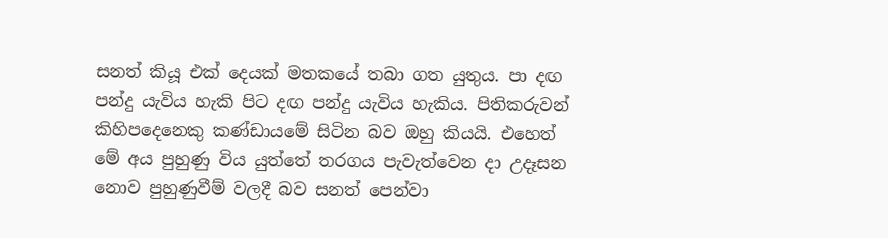සනත් කියූ එක් දෙයක් මතකයේ තබා ගත යුතුය. පා දඟ පන්දු යැවිය හැකි පිට දඟ පන්දු යැවිය හැකිය. පිතිකරුවන් කිහිපදෙනෙකු කණ්ඩායමේ සිටින බව ඔහු කියයි. එහෙත් මේ අය පුහුණු විය යුත්තේ තරගය පැවැත්වෙන දා උදෑසන නොව පුහුණුවීම් වලදී බව සනත් පෙන්වා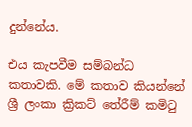දුන්නේය.

එය කැපවීම සම්බන්ධ කතාවකි. මේ කතාව කියන්නේ ශ්‍රී ලංකා ක්‍රිකට් තේරීම් කමිටු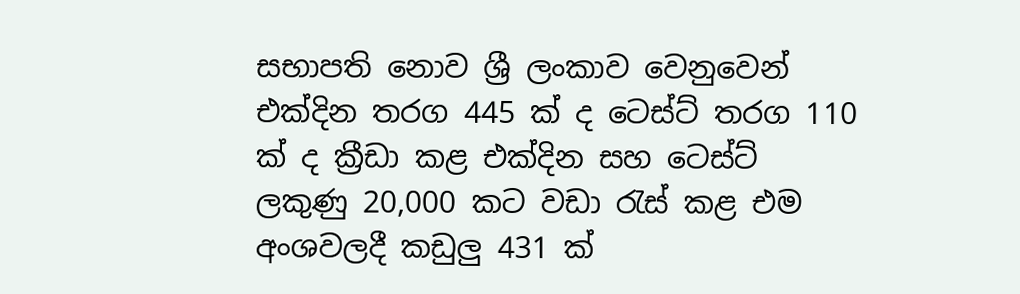සභාපති නොව ශ්‍රී ලංකාව වෙනුවෙන් එක්දින තරග 445 ක් ද ටෙස්ට් තරග 110 ක් ද ක්‍රීඩා කළ එක්දින සහ ටෙස්ට් ලකුණු 20,000 කට වඩා රැස් කළ එම අංශවලදී කඩුලු 431 ක්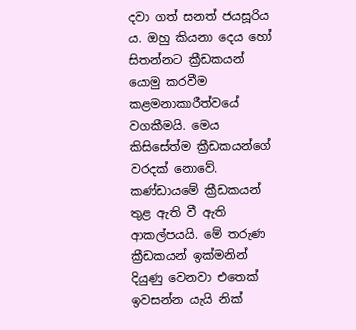දවා ගත් සනත් ජයසූරිය ය. ඔහු කියනා දෙය හෝ සිතන්නට ක්‍රීඩකයන් යොමු කරවීම කළමනාකාරීත්වයේ වගකීමයි. මෙය කිසිසේත්ම ක්‍රීඩකයන්ගේ වරදක් නොවේ. කණ්ඩායමේ ක්‍රීඩකයන් තුළ ඇති වී ඇති ආකල්පයයි. මේ තරුණ ක්‍රීඩකයන් ඉක්මනින් දියුණු වෙනවා එතෙක් ඉවසන්න යැයි නික්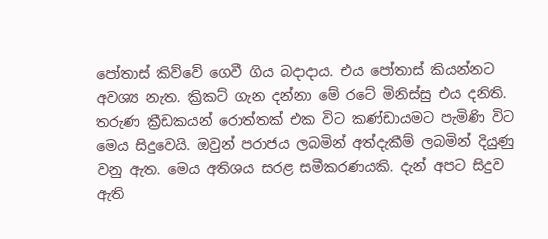පෝතාස් කිව්වේ ගෙවී ගිය බදාදාය. එය පෝතාස් කියන්නට අවශ්‍ය නැත. ක්‍රිකට් ගැන දන්නා මේ රටේ මිනිස්සු එය දනිති. තරුණ ක්‍රීඩකයන් රොත්තක් එක විට කණ්ඩායමට පැමිණි විට මෙය සිදුවෙයි. ඔවුන් පරාජය ලබමින් අත්දැකීම් ලබමින් දියුණු වනු ඇත. මෙය අතිශය සරළ සමීකරණයකි. දැන් අපට සිදුව ඇති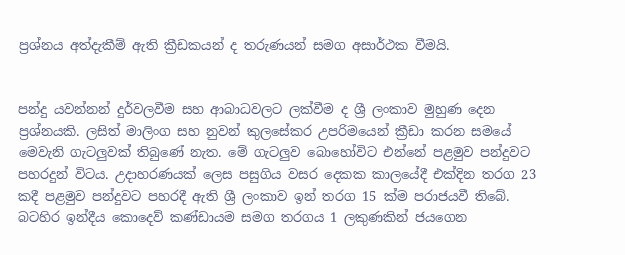ප්‍රශ්නය අත්දැකීම් ඇති ක්‍රීඩකයන් ද තරුණයන් සමග අසාර්ථක වීමයි.


පන්දු යවන්නන් දුර්වලවීම සහ ආබාධවලට ලක්වීම ද ශ්‍රී ලංකාව මුහුණ දෙන ප්‍රශ්නයකි. ලසිත් මාලිංග සහ නුවන් කුලසේකර උපරිමයෙන් ක්‍රීඩා කරන සමයේ මෙවැනි ගැටලුවක් තිබුණේ නැත. මේ ගැටලුව බොහෝවිට එන්නේ පළමුව පන්දුවට පහරදුන් විටය. උදාහරණයක් ලෙස පසුගිය වසර දෙකක කාලයේදී එක්දින තරග 23 කදී පළමුව පන්දුවට පහරදී ඇති ශ්‍රී ලංකාව ඉන් තරග 15 ක්ම පරාජයවී තිබේ. බටහිර ඉන්දීය කොදෙව් කණ්ඩායම සමග තරගය 1 ලකුණකින් ජයගෙන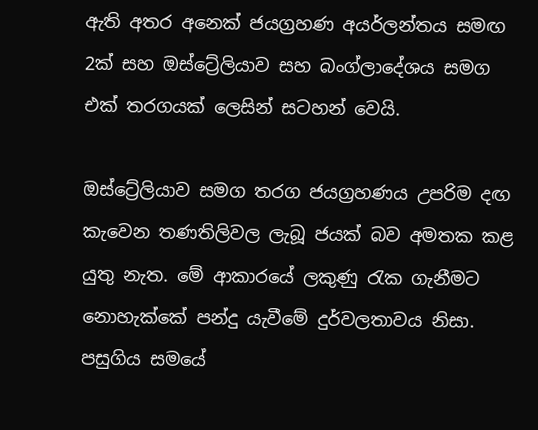ඇති අතර අනෙක් ජයග්‍රහණ අයර්ලන්තය සමඟ 2ක් සහ ඔස්ට්‍රේලියාව සහ බංග්ලාදේශය සමග එක් තරගයක් ලෙසින් සටහන් වෙයි.

ඔස්ට්‍රේලියාව සමග තරග ජයග්‍රහණය උපරිම දඟ කැවෙන තණතිලිවල ලැබූ ජයක් බව අමතක කළ යුතු නැත. මේ ආකාරයේ ලකුණු රැක ගැනීමට නොහැක්කේ පන්දු යැවීමේ දුර්වලතාවය නිසා. පසුගිය සමයේ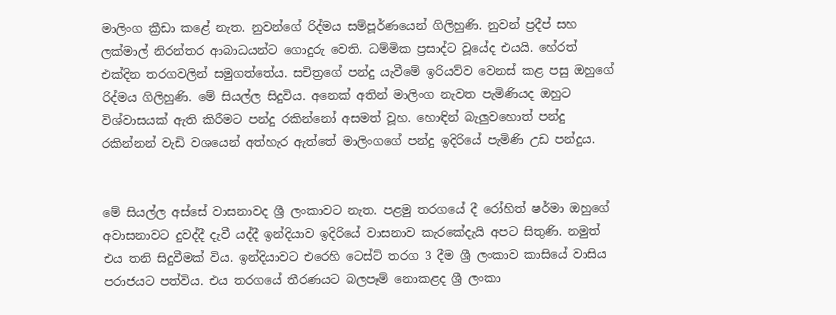මාලිංග ක්‍රීඩා කළේ නැත. නුවන්ගේ රිද්මය සම්පූර්ණයෙන් ගිලිහුණි. නුවන් ප්‍රදීප් සහ ලක්මාල් නිරන්තර ආබාධයන්ට ගොදුරු වෙති. ධම්මික ප්‍රසාද්ට වූයේද එයයි. හේරත් එක්දින තරගවලින් සමුගත්තේය. සචිත්‍රගේ පන්දු යැවීමේ ඉරියව්ව වෙනස් කළ පසු ඔහුගේ රිද්මය ගිලිහුණි. මේ සියල්ල සිදුවිය. අනෙක් අතින් මාලිංග නැවත පැමිණියද ඔහුට විශ්වාසයක් ඇති කිරීමට පන්දු රකින්නෝ අසමත් වූහ. හොඳින් බැලුවහොත් පන්දු රකින්නන් වැඩි වශයෙන් අත්හැර ඇත්තේ මාලිංගගේ පන්දු ඉදිරියේ පැමිණි උඩ පන්දුය.


මේ සියල්ල අස්සේ වාසනාවද ශ්‍රී ලංකාවට නැත. පළමු තරගයේ දී රෝහිත් ෂර්මා ඔහුගේ අවාසනාවට දුවද්දී දැවී යද්දී ඉන්දියාව ඉදිරියේ වාසනාව කැරකේදැයි අපට සිතුණි. නමුත් එය තනි සිදුවීමක් විය. ඉන්දියාවට එරෙහි ටෙස්ට් තරග 3 දීම ශ්‍රී ලංකාව කාසියේ වාසිය පරාජයට පත්විය. එය තරගයේ තීරණයට බලපෑම් නොකළද ශ්‍රී ලංකා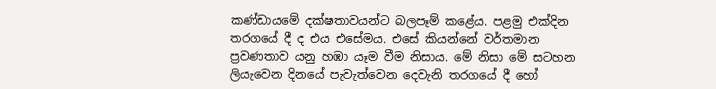කණ්ඩායමේ දක්ෂතාවයන්ට බලපෑම් කළේය. පළමු එක්දින තරගයේ දී ද එය එසේමය. එසේ කියන්නේ වර්තමාන ප්‍රවණතාව යනු හඹා යෑම වීම නිසාය. මේ නිසා මේ සටහන ලියැවෙන දිනයේ පැවැත්වෙන දෙවැනි තරගයේ දී හෝ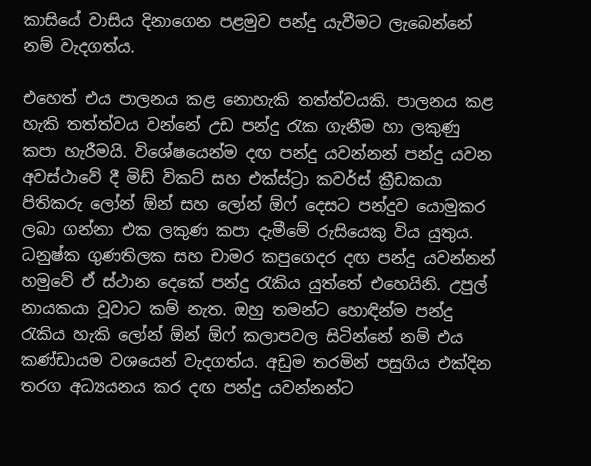කාසියේ වාසිය දිනාගෙන පළමුව පන්දු යැවීමට ලැබෙන්නේ නම් වැදගත්ය.

එහෙත් එය පාලනය කළ නොහැකි තත්ත්වයකි. පාලනය කළ හැකි තත්ත්වය වන්නේ උඩ පන්දු රැක ගැනීම හා ලකුණු කපා හැරීමයි. විශේෂයෙන්ම දඟ පන්දු යවන්නන් පන්දු යවන අවස්ථාවේ දී මිඩ් විකට් සහ එක්ස්ට්‍රා කවර්ස් ක්‍රීඩකයා පිතිකරු ලෝන් ඕන් සහ ලෝන් ඕෆ් දෙසට පන්දුව යොමුකර ලබා ගන්නා එක ලකුණ කපා දැමීමේ රුසියෙකු විය යුතුය. ධනුෂ්ක ගුණතිලක සහ චාමර කපුගෙදර දඟ පන්දු යවන්නන් හමුවේ ඒ ස්ථාන දෙකේ පන්දු රැකිය යුත්තේ එහෙයිනි. උපුල් නායකයා වූවාට කම් නැත. ඔහු තමන්ට හොඳින්ම පන්දු රැකිය හැකි ලෝන් ඕන් ඕෆ් කලාපවල සිටින්නේ නම් එය කණ්ඩායම වශයෙන් වැදගත්ය. අඩුම තරමින් පසුගිය එක්දින තරග අධ්‍යයනය කර දඟ පන්දු යවන්නන්ට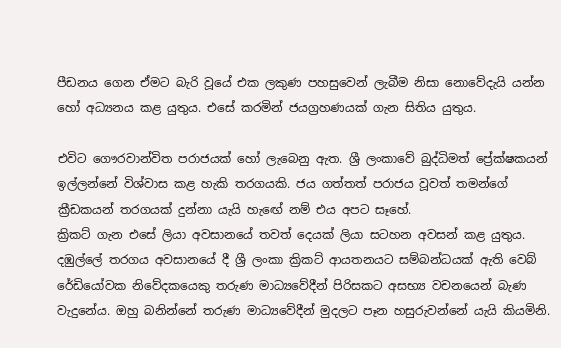පීඩනය ගෙන ඒමට බැරි වූයේ එක ලකුණ පහසුවෙන් ලැබීම නිසා නොවේදැයි යන්න හෝ අධ්‍යනය කළ යුතුය. එසේ කරමින් ජයග්‍රහණයක් ගැන සිතිය යුතුය.

එවිට ගෞරවාන්විත පරාජයක් හෝ ලැබෙනු ඇත. ශ්‍රී ලංකාවේ බුද්ධිමත් ප්‍රේක්ෂකයන් ඉල්ලන්නේ විශ්වාස කළ හැකි තරගයකි. ජය ගත්තත් පරාජය වූවත් තමන්ගේ ක්‍රීඩකයන් තරගයක් දුන්නා යැයි හැඟේ නම් එය අපට සෑහේ.
ක්‍රිකට් ගැන එසේ ලියා අවසානයේ තවත් දෙයක් ලියා සටහන අවසන් කළ යුතුය. දඹුල්ලේ තරගය අවසානයේ දී ශ්‍රී ලංකා ක්‍රිකට් ආයතනයට සම්බන්ධයක් ඇති වෙබ් රේඩියෝවක නිවේදකයෙකු තරුණ මාධ්‍යවේදීන් පිරිසකට අසභ්‍ය වචනයෙන් බැණ වැදුනේය. ඔහු බනින්නේ තරුණ මාධ්‍යවේදීන් මුදලට පෑන හසුරුවන්නේ යැයි කියමිනි.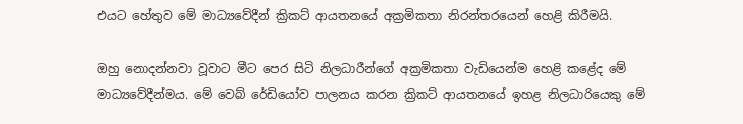එයට හේතුව මේ මාධ්‍යවේදීන් ක්‍රිකට් ආයතනයේ අක්‍රමිකතා නිරන්තරයෙන් හෙළි කිරීමයි.

ඔහු නොදන්නවා වූවාට මීට පෙර සිටි නිලධාරීන්ගේ අක්‍රමිකතා වැඩියෙන්ම හෙළි කළේද මේ මාධ්‍යවේදීන්මය. මේ වෙබ් රේඩියෝව පාලනය කරන ක්‍රිකට් ආයතනයේ ඉහළ නිලධාරියෙකු මේ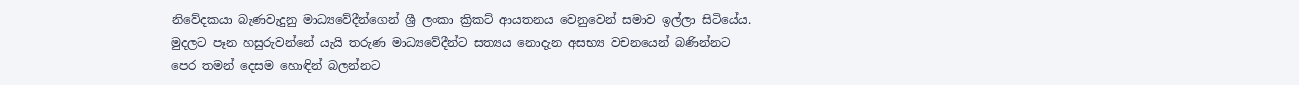නිවේදකයා බැණවැදුනු මාධ්‍යවේදීන්ගෙන් ශ්‍රී ලංකා ක්‍රිකට් ආයතනය වෙනුවෙන් සමාව ඉල්ලා සිටියේය. මුදලට පෑන හසුරුවන්නේ යැයි තරුණ මාධ්‍යවේදීන්ට සත්‍යය නොදැන අසභ්‍ය වචනයෙන් බණින්නට පෙර තමන් දෙසම හොඳින් බලන්නට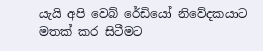යැයි අපි වෙබ් රේඩියෝ නිවේදකයාට මතක් කර සිටීමට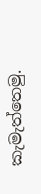කැමැත්තෙමු.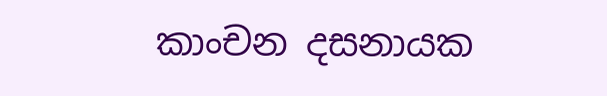කාංචන දසනායක